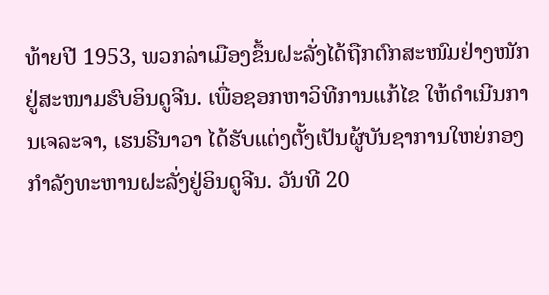ທ້າຍປີ 1953, ພວກລ່າເມືອງຂຶ້ນຝະລັ່ງໄດ້ຖືກຕົກສະໜົມຢ່າງໜັກ ຢູ່ສະໜາມຮົບອິນດູຈີນ. ເພື່ອຊອກຫາວິທີການແກ້ໄຂ ໃຫ້ດຳເນີນການເຈລະຈາ, ເຮນຣີນາວາ ໄດ້ຮັບແຕ່ງຕັ້ງເປັນຜູ້ບັນຊາການໃຫຍ່ກອງກຳລັງທະຫານຝະລັ່ງຢູ່ອິນດູຈີນ. ວັນທີ 20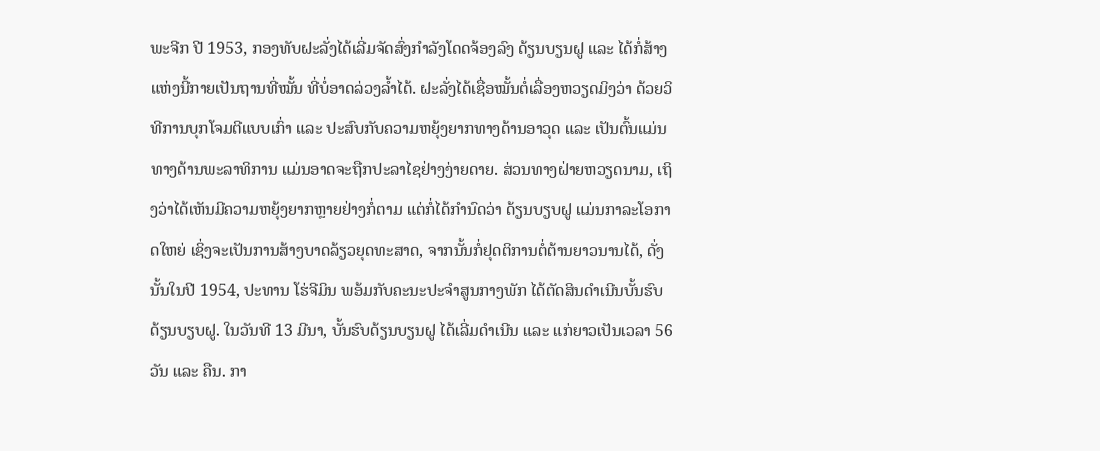ພະຈີກ ປີ 1953, ກອງທັບຝະລັ່ງໄດ້ເລີ່ມຈັດສົ່ງກຳລັງໂດດຈ້ອງລົງ ດ້ຽນບຽນຝູ ແລະ ໄດ້ກໍ່ສ້າງແຫ່ງນີ້ກາຍເປັນຖານທີ່ໝັ້ນ ທີ່ບໍ່ອາດລ່ວງລ້ຳໄດ້. ຝະລັ່ງໄດ້ເຊື່ອໝັ້ນຕໍ່ເລື່ອງຫວຽດມິງວ່າ ດ້ວຍວິທີການບຸກໂຈມຕີແບບເກົ່າ ແລະ ປະສົບກັບຄວາມຫຍຸ້ງຍາກທາງດ້ານອາວຸດ ແລະ ເປັນຕົ້ນແມ່ນທາງດ້ານພະລາທິການ ແມ່ນອາດຈະຖືກປະລາໄຊຢ່າງງ່າຍດາຍ. ສ່ວນທາງຝ່າຍຫວຽດນາມ, ເຖິງວ່າໄດ້ເຫັນມີຄວາມຫຍຸ້ງຍາກຫຼາຍຢ່າງກໍ່ຕາມ ແຕ່ກໍ່ໄດ້ກຳນົດວ່າ ດ້ຽນບຽບຝູ ແມ່ນກາລະໂອກາດໃຫຍ່ ເຊິ່ງຈະເປັນການສ້າງບາດລ້ຽວຍຸດທະສາດ, ຈາກນັ້ນກໍ່ຢຸດຕິການຕໍ່ຕ້ານຍາວນານໄດ້, ດັ່ງນັ້ນໃນປີ 1954, ປະທານ ໂຮ່ຈີມິນ ພອ້ມກັບຄະນະປະຈຳສູນກາງພັກ ໄດ້ຕັດສິນດຳເນີນບັ້ນຮົບດ້ຽນບຽບຝູ. ໃນວັນທີ 13 ມີນາ, ບັ້ນຮົບດ້ຽນບຽນຝູ ໄດ້ເລີ່ມດຳເນີນ ແລະ ແກ່ຍາວເປັນເວລາ 56 ວັນ ແລະ ຄືນ. ກາ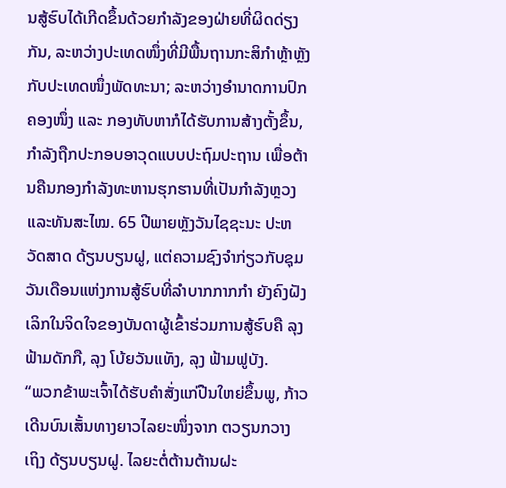ນສູ້ຮົບໄດ້ເກີດຂຶ້ນດ້ວຍກຳລັງຂອງຝ່າຍທີ່ຜິດດ່ຽງກັນ, ລະຫວ່າງປະເທດໜຶ່ງທີ່ມີພື້ນຖານກະສິກຳຫຼ້າຫຼັງ ກັບປະເທດໜຶ່ງພັດທະນາ; ລະຫວ່າງອຳນາດການປົກຄອງໜຶ່ງ ແລະ ກອງທັບຫາກໍໄດ້ຮັບການສ້າງຕັ້ງຂຶ້ນ, ກຳລັງຖືກປະກອບອາວຸດແບບປະຖົມປະຖານ ເພື່ອຕ້ານຄືນກອງກຳລັງທະຫານຮຸກຮານທີ່ເປັນກຳລັງຫຼວງແລະທັນສະໄໝ. 65 ປີພາຍຫຼັງວັນໄຊຊະນະ ປະຫວັດສາດ ດ້ຽນບຽນຝູ, ແຕ່ຄວາມຊົງຈຳກ່ຽວກັບຊຸມວັນເດືອນແຫ່ງການສູ້ຮົບທີ່ລຳບາກກາກກຳ ຍັງຄົງຝັງເລິກໃນຈິດໃຈຂອງບັນດາຜູ້ເຂົ້າຮ່ວມການສູ້ຮົບຄື ລຸງ ຟ້າມດັກກື, ລຸງ ໂບ້ຍວັນແທັງ, ລຸງ ຟ້າມຟູບັງ.
“ພວກຂ້າພະເຈົ້າໄດ້ຮັບຄຳສັ່ງແກ່ປືນໃຫຍ່ຂຶ້ນພູ, ກ້າວເດີນບົນເສັ້ນທາງຍາວໄລຍະໜຶ່ງຈາກ ຕວຽນກວາງ ເຖິງ ດ້ຽນບຽນຝູ. ໄລຍະຕໍ່ຕ້ານຕ້ານຝະ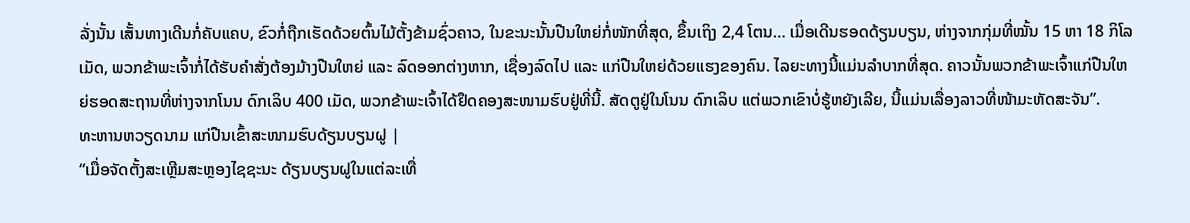ລັ່ງນັ້ນ ເສັ້ນທາງເດີນກໍ່ຄັບແຄບ, ຂົວກໍ່ຖືກເຮັດດ້ວຍຕົ້ນໄມ້ຕັ້ງຂ້າມຊົ່ວຄາວ, ໃນຂະນະນັ້ນປືນໃຫຍ່ກໍ່ໜັກທີ່ສຸດ, ຂຶ້ນເຖິງ 2,4 ໂຕນ… ເມື່ອເດີນຮອດດ້ຽນບຽນ, ຫ່າງຈາກກຸ່ມທີ່ໝັ້ນ 15 ຫາ 18 ກິໂລເມັດ, ພວກຂ້າພະເຈົ້າກໍ່ໄດ້ຮັບຄຳສັ່ງຕ້ອງມ້າງປືນໃຫຍ່ ແລະ ລົດອອກຕ່າງຫາກ, ເຊື່ອງລົດໄປ ແລະ ແກ່ປືນໃຫຍ່ດ້ວຍແຮງຂອງຄົນ. ໄລຍະທາງນີ້ແມ່ນລຳບາກທີ່ສຸດ. ຄາວນັ້ນພວກຂ້າພະເຈົ້າແກ່ປືນໃຫຍ່ຮອດສະຖານທີ່ຫ່າງຈາກໂນນ ດົກເລິບ 400 ເມັດ, ພວກຂ້າພະເຈົ້າໄດ້ຢຶດຄອງສະໜາມຮົບຢູ່ທີ່ນີ້. ສັດຕູຢູ່ໃນໂນນ ດົກເລິບ ແຕ່ພວກເຂົາບໍ່ຮູ້ຫຍັງເລີຍ, ນີ້ແມ່ນເລື່ອງລາວທີ່ໜ້າມະຫັດສະຈັນ”.
ທະຫານຫວຽດນາມ ແກ່ປືນເຂົ້າສະໜາມຮົບດ້ຽນບຽນຝູ |
“ເມື່ອຈັດຕັ້ງສະເຫຼີມສະຫຼອງໄຊຊະນະ ດ້ຽນບຽນຝູໃນແຕ່ລະເທື່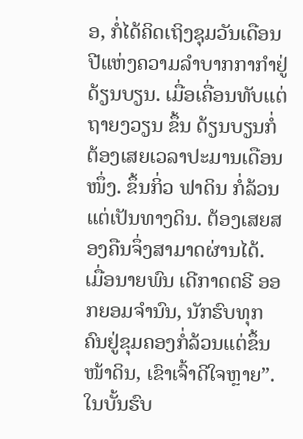ອ, ກໍ່ໄດ້ຄິດເຖິງຊຸມວັນເດືອນປີແຫ່ງຄວາມລຳບາກກາກຳຢູ່ ດ້ຽນບຽນ. ເມື່ອເຄື່ອນທັບແຕ່ ຖາຍງວຽນ ຂຶ້ນ ດ້ຽນບຽນກໍ່ຕ້ອງເສຍເວລາປະມານເດືອນໜຶ່ງ. ຂຶ້ນກິ່ວ ຟາດິນ ກໍ່ລ້ວນແຕ່ເປັນທາງດິນ. ຕ້ອງເສຍສອງຄືນຈຶ່ງສາມາດຜ່ານໄດ້. ເມື່ອນາຍພົນ ເດີກາດຕຣີ ອອກຍອມຈຳນົນ, ນັກຮົບທຸກຄົນຢູ່ຂຸມຄອງກໍ່ລ້ວນແຕ່ຂຶ້ນໜ້າດິນ, ເຂົາເຈົ້າດີໃຈຫຼາຍ”.
ໃນບັ້ນຮົບ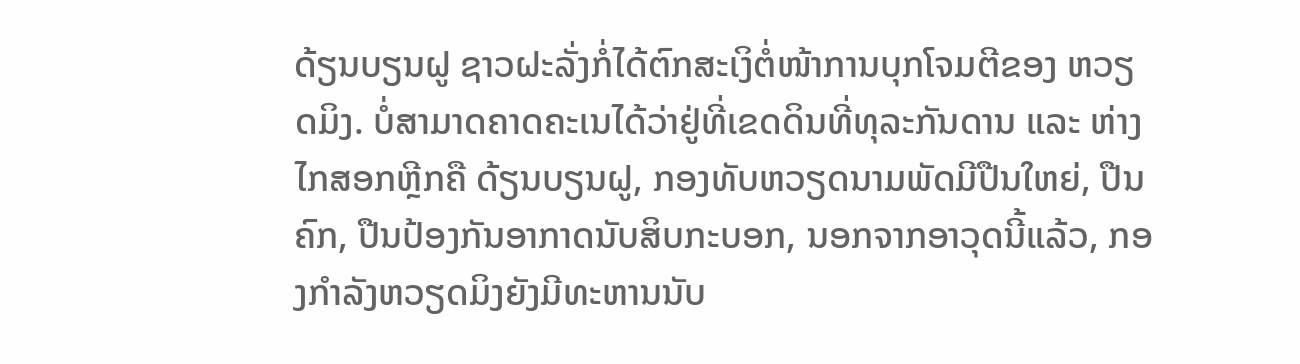ດ້ຽນບຽນຝູ ຊາວຝະລັ່ງກໍ່ໄດ້ຕົກສະເງິຕໍ່ໜ້າການບຸກໂຈມຕີຂອງ ຫວຽດມິງ. ບໍ່ສາມາດຄາດຄະເນໄດ້ວ່າຢູ່ທີ່ເຂດດິນທີ່ທຸລະກັນດານ ແລະ ຫ່າງໄກສອກຫຼີກຄື ດ້ຽນບຽນຝູ, ກອງທັບຫວຽດນາມພັດມີປືນໃຫຍ່, ປືນຄົກ, ປືນປ້ອງກັນອາກາດນັບສິບກະບອກ, ນອກຈາກອາວຸດນີ້ແລ້ວ, ກອງກຳລັງຫວຽດມິງຍັງມີທະຫານນັບ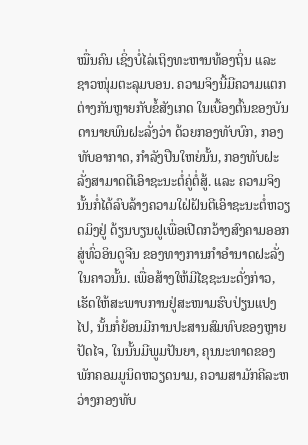ໝື່ນຄົນ ເຊິ່ງບໍ່ໄລ່ເຖິງທະຫານທ້ອງຖິ່ນ ແລະ ຊາວໜຸ່ມຕະລຸມບອນ. ຄວາມຈິງນີ້ມີຄວາມແຕກຕ່າງກັນຫຼາຍກັບຂໍ້ສັງເກດ ໃນເບື້ອງຕົ້ນຂອງບັນດານາຍພົນຝະລັ່ງວ່າ ດ້ວຍກອງທັບບົກ, ກອງທັບອາກາດ, ກຳລັງປືນໃຫຍ່ນັ້ນ, ກອງທັບຝະລັ່ງສາມາດຕີເອົາຊະນະຕໍ່ຄູ່ຕໍ່ສູ້. ແລະ ຄວາມຈິງນັ້ນກໍ່ໄດ້ລົບລ້າງຄວາມໃຝ່ຝັນຕີເອົາຊະນະຕໍ່ຫວຽດມິງຢູ່ ດ້ຽນບຽນຝູເພື່ອເປີດກວ້າງສົງຄາມອອກສູ່ທົ່ວອິນດູຈີນ ຂອງທາງການກຳອຳນາດຝະລັ່ງໃນຄາວນັ້ນ. ເພື່ອສ້າງໃຫ້ມີໄຊຊະນະດັ່ງກ່າວ, ເຮັດໃຫ້ສະພາບການຢູ່ສະໜາມຮົບປ່ຽນແປງໄປ, ນັ້ນກໍ່ຍ້ອນມີການປະສານສົມທົບຂອງຫຼາຍປັດໄຈ, ໃນນັ້ນມີພູມປັນຍາ, ຄຸນນະທາດຂອງພັກຄອມມູນິດຫວຽດນາມ, ຄວາມສາມັກຄີລະຫວ່າງກອງທັບ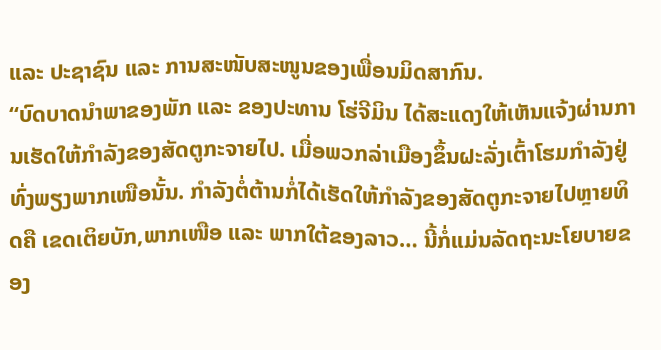ແລະ ປະຊາຊົນ ແລະ ການສະໜັບສະໜູນຂອງເພື່ອນມິດສາກົນ.
“ບົດບາດນຳພາຂອງພັກ ແລະ ຂອງປະທານ ໂຮ່ຈີມິນ ໄດ້ສະແດງໃຫ້ເຫັນແຈ້ງຜ່ານການເຮັດໃຫ້ກຳລັງຂອງສັດຕູກະຈາຍໄປ. ເມື່ອພວກລ່າເມືອງຂຶ້ນຝະລັ່ງເຕົ້າໂຮມກຳລັງຢູ່ທົ່ງພຽງພາກເໜືອນັ້ນ. ກຳລັງຕໍ່ຕ້ານກໍ່ໄດ້ເຮັດໃຫ້ກຳລັງຂອງສັດຕູກະຈາຍໄປຫຼາຍທິດຄື ເຂດເຕິຍບັກ,ພາກເໜືອ ແລະ ພາກໃຕ້ຂອງລາວ… ນີ້ກໍ່ແມ່ນລັດຖະນະໂຍບາຍຂອງ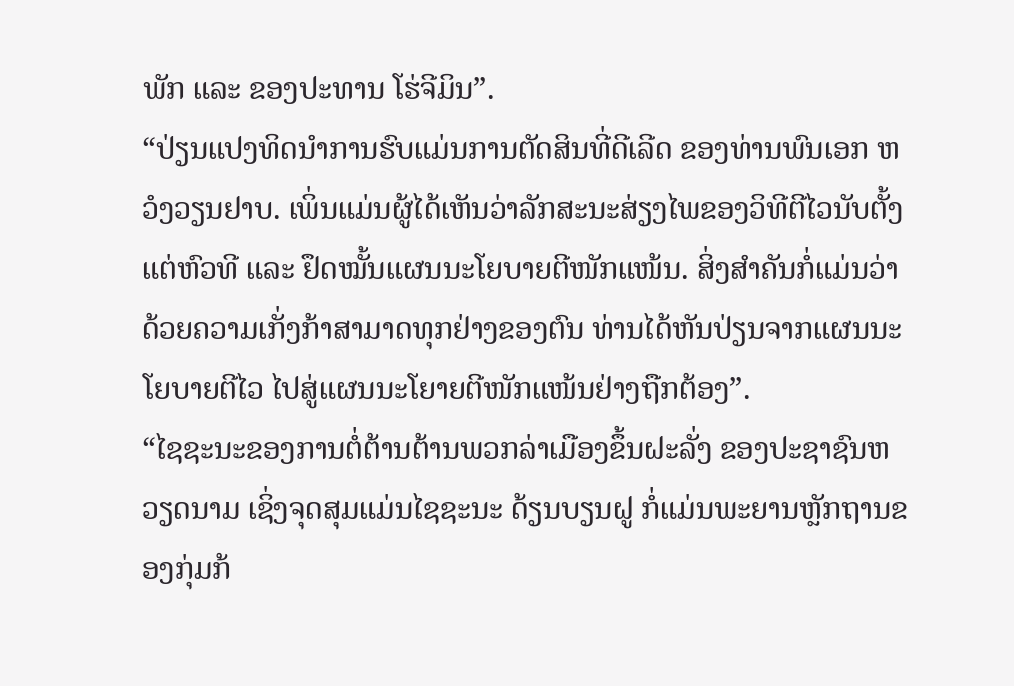ພັກ ແລະ ຂອງປະທານ ໂຮ່ຈີມິນ”.
“ປ່ຽນແປງທິດນຳການຮົບແມ່ນການຕັດສິນທີ່ດີເລີດ ຂອງທ່ານພົນເອກ ຫວໍງວຽນຢາບ. ເພິ່ນແມ່ນຜູ້ໄດ້ເຫັນວ່າລັກສະນະສ່ຽງໄພຂອງວິທີຕີໄວນັບຕັ້ງແຕ່ຫົວທີ ແລະ ຢຶດໝັ້ນແຜນນະໂຍບາຍຕີໜັກແໜ້ນ. ສິ່ງສຳຄັນກໍ່ແມ່ນວ່າ ດ້ວຍຄວາມເກັ່ງກ້າສາມາດທຸກຢ່າງຂອງຕົນ ທ່ານໄດ້ຫັນປ່ຽນຈາກແຜນນະໂຍບາຍຕີໄວ ໄປສູ່ແຜນນະໂຍາຍຕີໜັກແໜ້ນຢ່າງຖືກຕ້ອງ”.
“ໄຊຊະນະຂອງການຕໍ່ຕ້ານຕ້ານພວກລ່າເມືອງຂຶ້ນຝະລັ່ງ ຂອງປະຊາຊົນຫວຽດນາມ ເຊິ່ງຈຸດສຸມແມ່ນໄຊຊະນະ ດ້ຽນບຽນຝູ ກໍ່ແມ່ນພະຍານຫຼັກຖານຂອງກຸ່ມກ້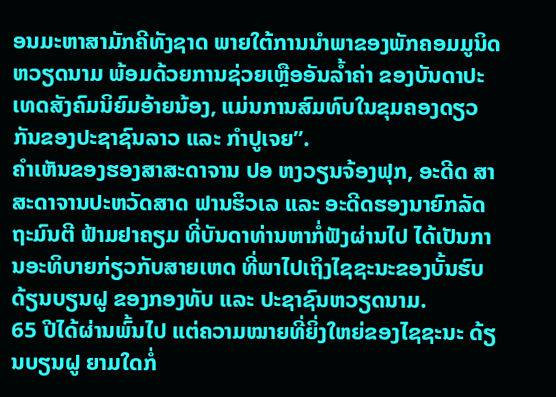ອນມະຫາສາມັກຄີທັງຊາດ ພາຍໃຕ້ການນຳພາຂອງພັກຄອມມູນິດ ຫວຽດນາມ ພ້ອມດ້ວຍການຊ່ວຍເຫຼືອອັນລ້ຳຄ່າ ຂອງບັນດາປະເທດສັງຄົມນິຍົມອ້າຍນ້ອງ, ແມ່ນການສົມທົບໃນຂຸມຄອງດຽວກັນຂອງປະຊາຊົນລາວ ແລະ ກຳປູເຈຍ”.
ຄຳເຫັນຂອງຮອງສາສະດາຈານ ປອ ຫງວຽນຈ້ອງຟຸກ, ອະດີດ ສາສະດາຈານປະຫວັດສາດ ຟານຮິວເລ ແລະ ອະດີດຮອງນາຍົກລັດຖະມົນຕີ ຟ້າມຢາຄຽມ ທີ່ບັນດາທ່ານຫາກໍ່ຟັງຜ່ານໄປ ໄດ້ເປັນການອະທິບາຍກ່ຽວກັບສາຍເຫດ ທີ່ພາໄປເຖິງໄຊຊະນະຂອງບັ້ນຮົບ ດ້ຽນບຽນຝູ ຂອງກອງທັບ ແລະ ປະຊາຊົນຫວຽດນາມ.
65 ປີໄດ້ຜ່ານພົ້ນໄປ ແຕ່ຄວາມໝາຍທີ່ຍິ່ງໃຫຍ່ຂອງໄຊຊະນະ ດ້ຽນບຽນຝູ ຍາມໃດກໍ່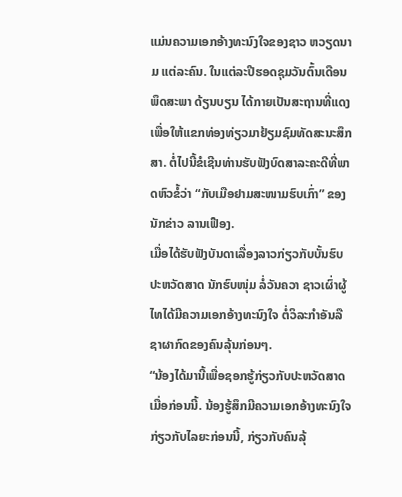ແມ່ນຄວາມເອກອ້າງທະນົງໃຈຂອງຊາວ ຫວຽດນາມ ແຕ່ລະຄົນ. ໃນແຕ່ລະປີຮອດຊຸມວັນຕົ້ນເດືອນ ພຶດສະພາ ດ້ຽນບຽນ ໄດ້ກາຍເປັນສະຖານທີ່ແດງ ເພື່ອໃຫ້ແຂກທ່ອງທ່ຽວມາຢ້ຽມຊົມທັດສະນະສຶກສາ. ຕໍ່ໄປນີ້ຂໍເຊີນທ່ານຮັບຟັງບົດສາລະຄະດີທີ່ພາດຫົວຂໍ້ວ່າ “ກັບເມືອຢາມສະໜາມຮົບເກົ່າ” ຂອງນັກຂ່າວ ລານເຟືອງ.
ເມື່ອໄດ້ຮັບຟັງບັນດາເລື່ອງລາວກ່ຽວກັບບັ້ນຮົບປະຫວັດສາດ ນັກຮົບໜຸ່ມ ລໍ່ວັນຄວາ ຊາວເຜົ່າຜູ້ໄທໄດ້ມີຄວາມເອກອ້າງທະນົງໃຈ ຕໍ່ວິລະກຳອັນລືຊາຜາກົດຂອງຄົນລຸ້ນກ່ອນໆ.
“ນ້ອງໄດ້ມານີ້ເພື່ອຊອກຮູ້ກ່ຽວກັບປະຫວັດສາດເມື່ອກ່ອນນີ້. ນ້ອງຮູ້ສຶກມີຄວາມເອກອ້າງທະນົງໃຈກ່ຽວກັບໄລຍະກ່ອນນີ້, ກ່ຽວກັບຄົນລຸ້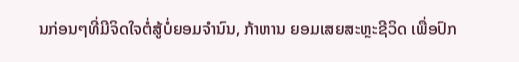ນກ່ອນໆທີ່ມີຈິດໃຈຕໍ່ສູ້ບໍ່ຍອມຈຳນົນ, ກ້າຫານ ຍອມເສຍສະຫຼະຊີວິດ ເພື່ອປົກ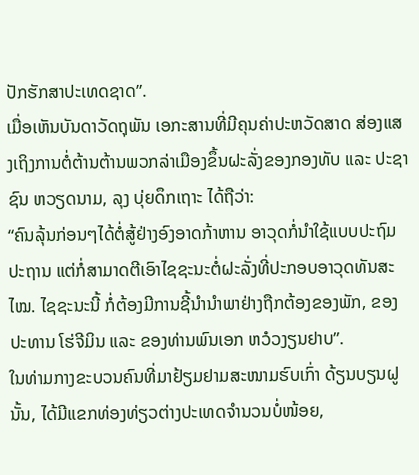ປັກຮັກສາປະເທດຊາດ”.
ເມື່ອເຫັນບັນດາວັດຖຸພັນ ເອກະສານທີ່ມີຄຸນຄ່າປະຫວັດສາດ ສ່ອງແສງເຖິງການຕໍ່ຕ້ານຕ້ານພວກລ່າເມືອງຂຶ້ນຝະລັ່ງຂອງກອງທັບ ແລະ ປະຊາຊົນ ຫວຽດນາມ, ລຸງ ບຸ່ຍດຶກເຖາະ ໄດ້ຖືວ່າ:
“ຄົນລຸ້ນກ່ອນໆໄດ້ຕໍ່ສູ້ຢ່າງອົງອາດກ້າຫານ ອາວຸດກໍ່ນຳໃຊ້ແບບປະຖົມປະຖານ ແຕ່ກໍ່ສາມາດຕີເອົາໄຊຊະນະຕໍ່ຝະລັ່ງທີ່ປະກອບອາວຸດທັນສະໄໝ. ໄຊຊະນະນີ້ ກໍ່ຕ້ອງມີການຊີ້ນຳນຳພາຢ່າງຖືກຕ້ອງຂອງພັກ, ຂອງປະທານ ໂຮ່ຈີມິນ ແລະ ຂອງທ່ານພົນເອກ ຫວໍວງຽນຢາບ”.
ໃນທ່າມກາງຂະບວນຄົນທີ່ມາຢ້ຽມຢາມສະໜາມຮົບເກົ່າ ດ້ຽນບຽນຝູ ນັ້ນ, ໄດ້ມີແຂກທ່ອງທ່ຽວຕ່າງປະເທດຈຳນວນບໍ່ໜ້ອຍ,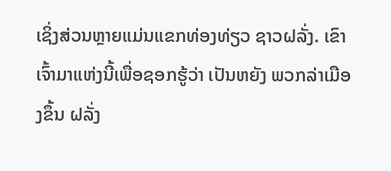ເຊິ່ງສ່ວນຫຼາຍແມ່ນແຂກທ່ອງທ່ຽວ ຊາວຝລັ່ງ. ເຂົາເຈົ້າມາແຫ່ງນີ້ເພື່ອຊອກຮູ້ວ່າ ເປັນຫຍັງ ພວກລ່າເມືອງຂຶ້ນ ຝລັ່ງ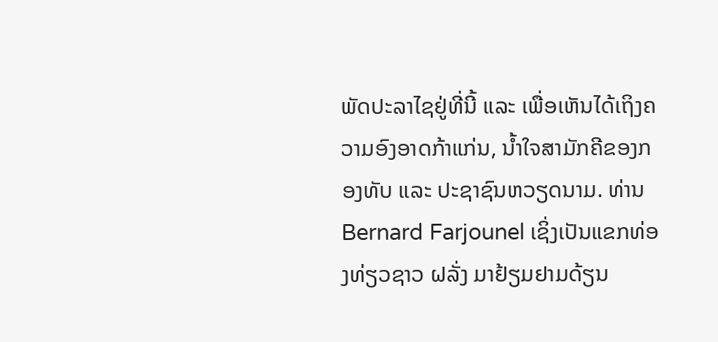ພັດປະລາໄຊຢູ່ທີ່ນີ້ ແລະ ເພື່ອເຫັນໄດ້ເຖິງຄວາມອົງອາດກ້າແກ່ນ, ນ້ຳໃຈສາມັກຄີຂອງກອງທັບ ແລະ ປະຊາຊົນຫວຽດນາມ. ທ່ານ Bernard Farjounel ເຊິ່ງເປັນແຂກທ່ອງທ່ຽວຊາວ ຝລັ່ງ ມາຢ້ຽມຢາມດ້ຽນ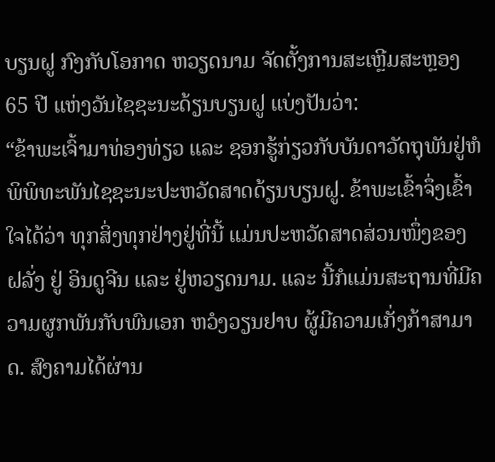ບຽນຝູ ກົງກັບໂອກາດ ຫວຽດນາມ ຈັດຕັ້ງການສະເຫຼີມສະຫຼອງ 65 ປີ ແຫ່ງວັນໄຊຊະນະດ້ຽນບຽນຝູ ແບ່ງປັນວ່າ:
“ຂ້າພະເຈົ້າມາທ່ອງທ່ຽວ ແລະ ຊອກຮູ້ກ່ຽວກັບບັນດາວັດຖຸພັນຢູ່ຫໍພິພິທະພັນໄຊຊະນະປະຫວັດສາດດ້ຽນບຽນຝູ. ຂ້າພະເຂົ້າຈຶ່ງເຂົ້າໃຈໄດ້ວ່າ ທຸກສິ່ງທຸກຢ່າງຢູ່ທີ່ນີ້ ແມ່ນປະຫວັດສາດສ່ວນໜຶ່ງຂອງ ຝລັ່ງ ຢູ່ ອິນດູຈີນ ແລະ ຢູ່ຫວຽດນາມ. ແລະ ນີ້ກໍແມ່ນສະຖານທີ່ມີຄວາມຜູກພັນກັບພົນເອກ ຫວໍງວຽນຢາບ ຜູ້ມີຄວາມເກັ່ງກ້າສາມາດ. ສົງຄາມໄດ້ຜ່ານ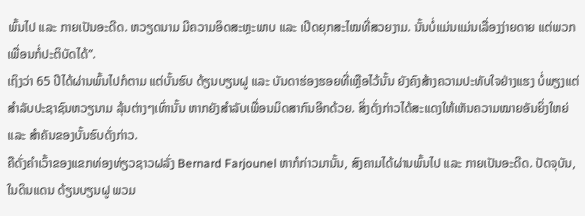ພົ້ນໄປ ແລະ ກາຍເປັນອະດີດ. ຫວຽດນາມ ມີຄວາມອິດສະຫຼະພາບ ແລະ ເປີດຍຸກສະໄໝທີ່ສວຍງາມ. ນັ້ນບໍ່ແມ່ນແມ່ນເລື່ອງງ່າຍດາຍ ແຕ່ພວກເພື່ອນກໍ່ປະຕິບັດໄດ້”.
ເຖິງວ່າ 65 ປີໄດ້ຜ່ານພົ້ນໄປກໍຕາມ ແຕ່ບັ້ນຮົບ ດ້ຽນບຽນຝູ ແລະ ບັນດາຮ່ອງຮອຍທີ່ເຫຼືອໄວ້ນັ້ນ ຍັງຄົງສ້າງຄວາມປະທັບໃຈຢ່າງແຮງ ບໍ່ພຽງແຕ່ສຳລັບປະຊາຊົນຫວຽນາມ ລຸ້ນຕ່າງໆເທົ່ານັ້ນ ຫາກຍັງສຳລັບເພື່ອນມິດສາກົນອີກດ້ວຍ. ສິ່ງດັ່ງກ່າວໄດ້ສະແດງໃຫ້ເຫັນຄວາມໝາຍອັນຍິ່ງໃຫຍ່ ແລະ ສຳຄັນຂອງບັ້ນຮົບດັ່ງກ່າວ.
ຄືດັ່ງຄໍາເວົ້າຂອງແຂກທ່ອງທ່ຽວຊາວຝລັ່ງ Bernard Farjounel ຫາກໍກ່າວມານັ້ນ, ສົງຄາມໄດ້ຜ່ານພົ້ນໄປ ແລະ ກາຍເປັນອະດີດ. ປັດຈຸບັນ, ໃນດິນແດນ ດ້ຽນບຽນຝູ ພວມ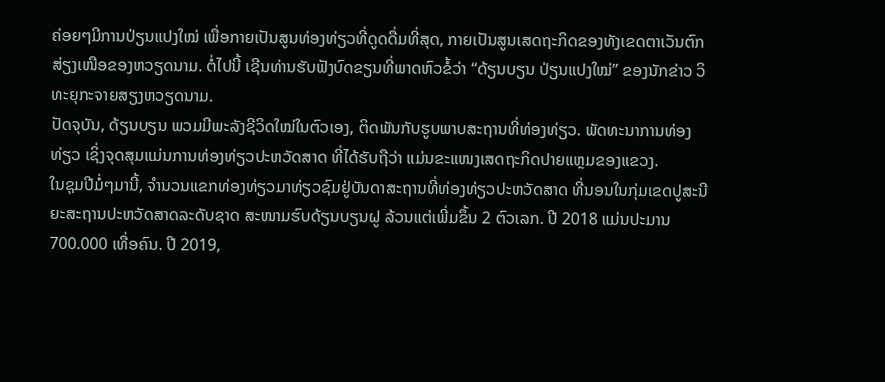ຄ່ອຍໆມີການປ່ຽນແປງໃໝ່ ເພື່ອກາຍເປັນສູນທ່ອງທ່ຽວທີ່ດູດດື່ມທີ່ສຸດ, ກາຍເປັນສູນເສດຖະກິດຂອງທັງເຂດຕາເວັນຕົກສ່ຽງເໜືອຂອງຫວຽດນາມ. ຕໍ່ໄປນີ້ ເຊີນທ່ານຮັບຟັງບົດຂຽນທີ່ພາດຫົວຂໍ້ວ່າ “ດ້ຽນບຽນ ປ່ຽນແປງໃໝ່” ຂອງນັກຂ່າວ ວິທະຍຸກະຈາຍສຽງຫວຽດນາມ.
ປັດຈຸບັນ, ດ້ຽນບຽນ ພວມມີພະລັງຊີວິດໃໝ່ໃນຕົວເອງ, ຕິດພັນກັບຮູບພາບສະຖານທີ່ທ່ອງທ່ຽວ. ພັດທະນາການທ່ອງທ່ຽວ ເຊິ່ງຈຸດສຸມແມ່ນການທ່ອງທ່ຽວປະຫວັດສາດ ທີ່ໄດ້ຮັບຖືວ່າ ແມ່ນຂະແໜງເສດຖະກິດປາຍແຫຼມຂອງແຂວງ.
ໃນຊຸມປີມໍ່ໆມານີ້, ຈຳນວນແຂກທ່ອງທ່ຽວມາທ່ຽວຊົມຢູ່ບັນດາສະຖານທີ່ທ່ອງທ່ຽວປະຫວັດສາດ ທີ່ນອນໃນກຸ່ມເຂດປູສະນີຍະສະຖານປະຫວັດສາດລະດັບຊາດ ສະໜາມຮົບດ້ຽນບຽນຝູ ລ້ວນແຕ່ເພີ່ມຂຶ້ນ 2 ຕົວເລກ. ປີ 2018 ແມ່ນປະມານ 700.000 ເທື່ອຄົນ. ປີ 2019,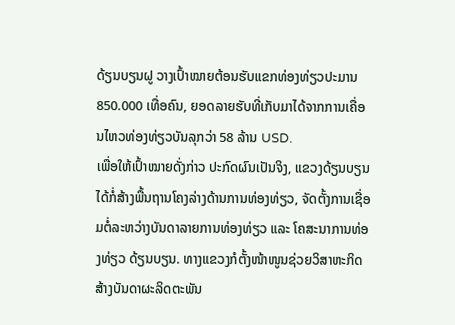ດ້ຽນບຽນຝູ ວາງເປົ້າໝາຍຕ້ອນຮັບແຂກທ່ອງທ່ຽວປະມານ 850.000 ເທື່ອຄົນ, ຍອດລາຍຮັບທີ່ເກັບມາໄດ້ຈາກການເຄື່ອນໄຫວທ່ອງທ່ຽວບັນລຸກວ່າ 58 ລ້ານ USD.
ເພື່ອໃຫ້ເປົ້າໝາຍດັ່ງກ່າວ ປະກົດຜົນເປັນຈິງ, ແຂວງດ້ຽນບຽນ ໄດ້ກໍ່ສ້າງພື້ນຖານໂຄງລ່າງດ້ານການທ່ອງທ່ຽວ, ຈັດຕັ້ງການເຊື່ອມຕໍ່ລະຫວ່າງບັນດາລາຍການທ່ອງທ່ຽວ ແລະ ໂຄສະນາການທ່ອງທ່ຽວ ດ້ຽນບຽນ. ທາງແຂວງກໍຕັ້ງໜ້າໜູນຊ່ວຍວິສາຫະກິດສ້າງບັນດາຜະລິດຕະພັນ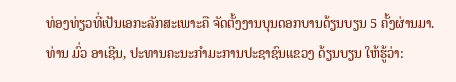ທ່ອງທ່ຽວທີ່ເປັນເອກະລັກສະເພາະຄື ຈັດຕັ້ງງານບຸນດອກບານດ້ຽນບຽນ 5 ຄັ້ງຜ່ານມາ. ທ່ານ ມົ່ວ ອາເຊີນ, ປະທານຄະນະກຳມະການປະຊາຊົນແຂວງ ດ້ຽນບຽນ ໃຫ້ຮູ້ວ່າ: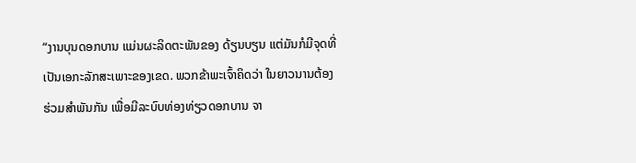“ງານບຸນດອກບານ ແມ່ນຜະລິດຕະພັນຂອງ ດ້ຽນບຽນ ແຕ່ມັນກໍມີຈຸດທີ່ເປັນເອກະລັກສະເພາະຂອງເຂດ. ພວກຂ້າພະເຈົ້າຄິດວ່າ ໃນຍາວນານຕ້ອງຮ່ວມສຳພັນກັນ ເພື່ອມີລະບົບທ່ອງທ່ຽວດອກບານ ຈາ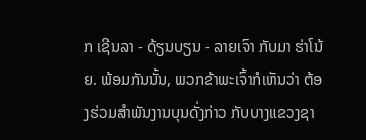ກ ເຊີນລາ - ດ້ຽນບຽນ - ລາຍເຈົາ ກັບມາ ຮ່າໂນ້ຍ. ພ້ອມກັນນັ້ນ, ພວກຂ້າພະເຈົ້າກໍເຫັນວ່າ ຕ້ອງຮ່ວມສຳພັນງານບຸນດັ່ງກ່າວ ກັບບາງແຂວງຊາ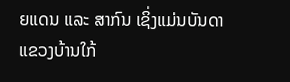ຍແດນ ແລະ ສາກົນ ເຊິ່ງແມ່ນບັນດາແຂວງບ້ານໃກ້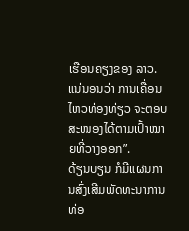ເຮືອນຄຽງຂອງ ລາວ. ແນ່ນອນວ່າ ການເຄື່ອນໄຫວທ່ອງທ່ຽວ ຈະຕອບສະໜອງໄດ້ຕາມເປົ້າໝາຍທີ່ວາງອອກ”.
ດ້ຽນບຽນ ກໍມີແຜນການສົ່ງເສີມພັດທະນາການທ່ອ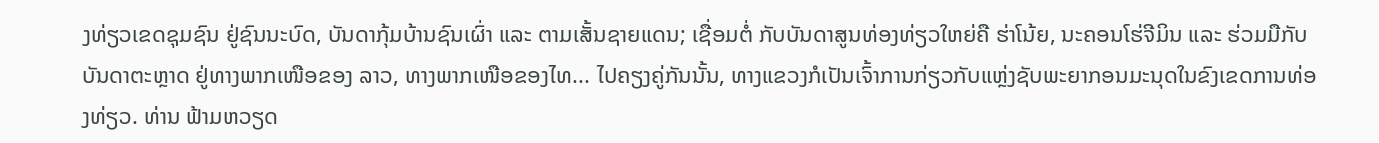ງທ່ຽວເຂດຊຸມຊົນ ຢູ່ຊົນນະບົດ, ບັນດາກຸ້ມບ້ານຊົນເຜົ່າ ແລະ ຕາມເສັ້ນຊາຍແດນ; ເຊື່ອມຕໍ່ ກັບບັນດາສູນທ່ອງທ່ຽວໃຫຍ່ຄື ຮ່າໂນ້ຍ, ນະຄອນໂຮ່ຈີມິນ ແລະ ຮ່ວມມືກັບບັນດາຕະຫຼາດ ຢູ່ທາງພາກເໜືອຂອງ ລາວ, ທາງພາກເໜືອຂອງໄທ... ໄປຄຽງຄູ່ກັນນັ້ນ, ທາງແຂວງກໍເປັນເຈົ້າການກ່ຽວກັບແຫຼ່ງຊັບພະຍາກອນມະນຸດໃນຂົງເຂດການທ່ອງທ່ຽວ. ທ່ານ ຟ້າມຫວຽດ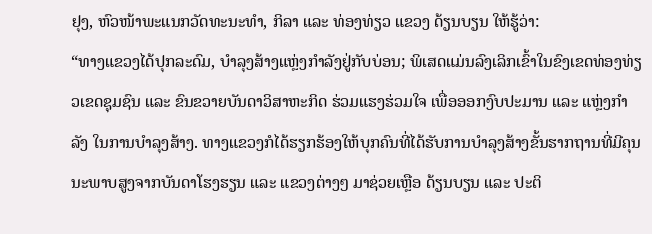ຢຸງ, ຫົວໜ້າພະແນກວັດທະນະທຳ, ກິລາ ແລະ ທ່ອງທ່ຽວ ແຂວງ ດ້ຽນບຽນ ໃຫ້ຮູ້ວ່າ:
“ທາງແຂວງໄດ້ປຸກລະດົມ, ບຳລຸງສ້າງແຫຼ່ງກຳລັງຢູ່ກັບບ່ອນ; ພິເສດແມ່ນລົງເລິກເຂົ້າໃນຂົງເຂດທ່ອງທ່ຽວເຂດຊຸມຊົນ ແລະ ຂົນຂວາຍບັນດາວິສາຫະກິດ ຮ່ວມແຮງຮ່ວມໃຈ ເພື່ອອອກງົບປະມານ ແລະ ແຫຼ່ງກຳລັງ ໃນການບຳລຸງສ້າງ. ທາງແຂວງກໍໄດ້ຮຽກຮ້ອງໃຫ້ບຸກຄົນທີ່ໄດ້ຮັບການບຳລຸງສ້າງຂັ້ນຮາກຖານທີ່ມີຄຸນນະພາບສູງຈາກບັນດາໂຮງຮຽນ ແລະ ແຂວງຕ່າງໆ ມາຊ່ວຍເຫຼືອ ດ້ຽນບຽນ ແລະ ປະຕິ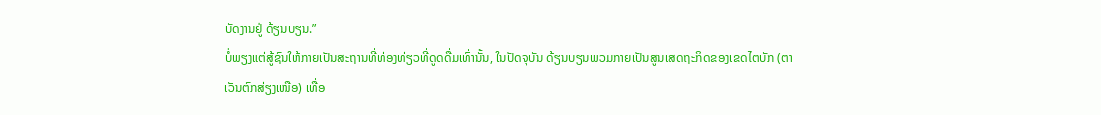ບັດງານຢູ່ ດ້ຽນບຽນ.”
ບໍ່ພຽງແຕ່ສູ້ຊົນໃຫ້ກາຍເປັນສະຖານທີ່ທ່ອງທ່ຽວທີ່ດູດດື່ມເທົ່ານັ້ນ, ໃນປັດຈຸບັນ ດ້ຽນບຽນພວມກາຍເປັນສູນເສດຖະກິດຂອງເຂດໄຕບັກ (ຕາເວັນຕົກສ່ຽງເໜືອ) ເທື່ອ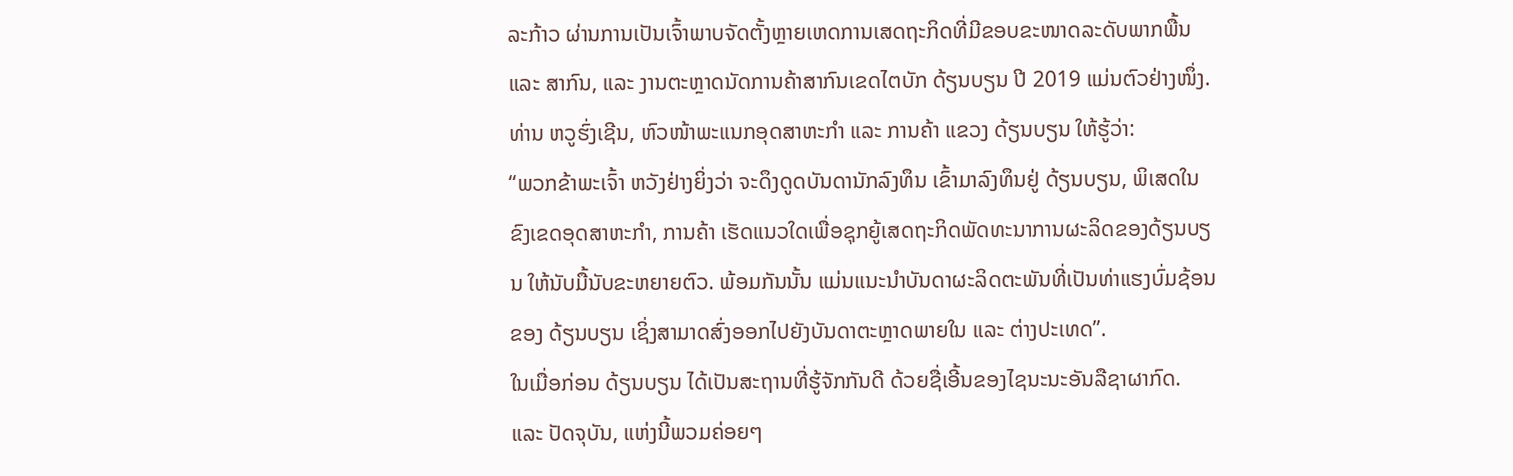ລະກ້າວ ຜ່ານການເປັນເຈົ້າພາບຈັດຕັ້ງຫຼາຍເຫດການເສດຖະກິດທີ່ມີຂອບຂະໜາດລະດັບພາກພື້ນ ແລະ ສາກົນ, ແລະ ງານຕະຫຼາດນັດການຄ້າສາກົນເຂດໄຕບັກ ດ້ຽນບຽນ ປີ 2019 ແມ່ນຕົວຢ່າງໜຶ່ງ. ທ່ານ ຫວູຮົ່ງເຊີນ, ຫົວໜ້າພະແນກອຸດສາຫະກຳ ແລະ ການຄ້າ ແຂວງ ດ້ຽນບຽນ ໃຫ້ຮູ້ວ່າ:
“ພວກຂ້າພະເຈົ້າ ຫວັງຢ່າງຍິ່ງວ່າ ຈະດຶງດູດບັນດານັກລົງທຶນ ເຂົ້າມາລົງທຶນຢູ່ ດ້ຽນບຽນ, ພິເສດໃນຂົງເຂດອຸດສາຫະກຳ, ການຄ້າ ເຮັດແນວໃດເພື່ອຊຸກຍູ້ເສດຖະກິດພັດທະນາການຜະລິດຂອງດ້ຽນບຽນ ໃຫ້ນັບມື້ນັບຂະຫຍາຍຕົວ. ພ້ອມກັນນັ້ນ ແມ່ນແນະນຳບັນດາຜະລິດຕະພັນທີ່ເປັນທ່າແຮງບົ່ມຊ້ອນຂອງ ດ້ຽນບຽນ ເຊິ່ງສາມາດສົ່ງອອກໄປຍັງບັນດາຕະຫຼາດພາຍໃນ ແລະ ຕ່າງປະເທດ”.
ໃນເມື່ອກ່ອນ ດ້ຽນບຽນ ໄດ້ເປັນສະຖານທີ່ຮູ້ຈັກກັນດີ ດ້ວຍຊື່ເອີ້ນຂອງໄຊນະນະອັນລືຊາຜາກົດ. ແລະ ປັດຈຸບັນ, ແຫ່ງນີ້ພວມຄ່ອຍໆ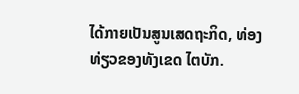ໄດ້ກາຍເປັນສູນເສດຖະກິດ, ທ່ອງທ່ຽວຂອງທັງເຂດ ໄຕບັກ.